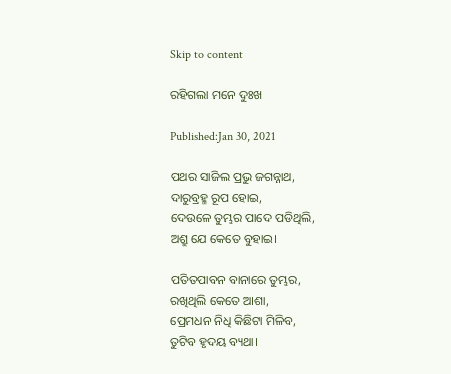Skip to content

ରହିଗଲା ମନେ ଦୁଃଖ

Published:Jan 30, 2021

ପଥର ସାଜିଲ ପ୍ରଭୁ ଜଗନ୍ନାଥ,
ଦାରୁବ୍ରହ୍ମ ରୂପ ହୋଇ,
ଦେଉଳେ ତୁମ୍ଭର ପାଦେ ପଡିଥିଲି,
ଅଶ୍ରୁ ଯେ କେତେ ବୁହାଇ।

ପତିତପାବନ ବାନାରେ ତୁମ୍ଭର,
ରଖିଥିଲି କେତେ ଆଶା,
ପ୍ରେମଧନ ନିଧି କିଛିଟା ମିଳିବ,
ତୁଟିବ ହୃଦୟ ବ୍ୟଥା।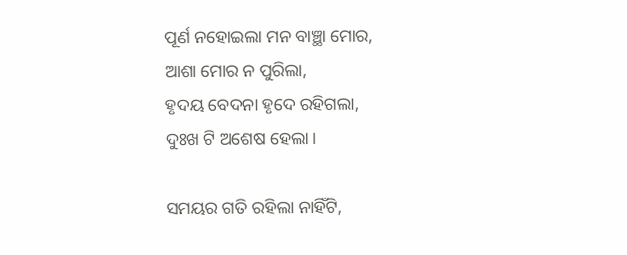ପୂର୍ଣ ନହୋଇଲା ମନ ବାଞ୍ଛା ମୋର,
ଆଶା ମୋର ନ ପୁରିଲା,
ହୃଦୟ ବେଦନା ହୃଦେ ରହିଗଲା,
ଦୁଃଖ ଟି ଅଶେଷ ହେଲା।

ସମୟର ଗତି ରହିଲା ନାହିଁଟି,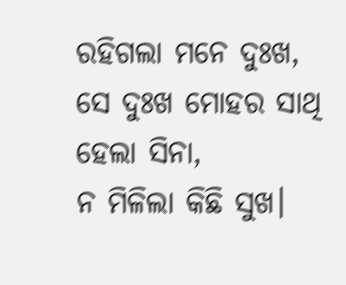ରହିଗଲା ମନେ ଦୁଃଖ,
ସେ ଦୁଃଖ ମୋହର ସାଥି ହେଲା ସିନା,
ନ ମିଳିଲା କିଛି ସୁଖ।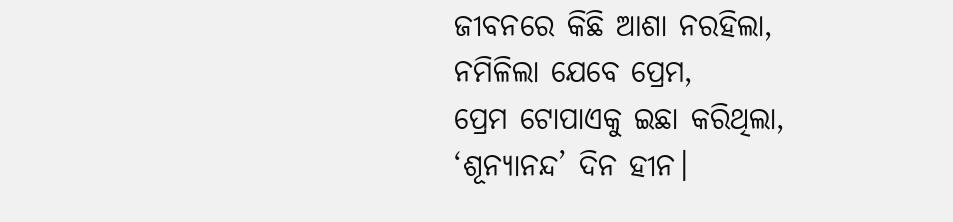ଜୀବନରେ କିଛି ଆଶା ନରହିଲା,
ନମିଳିଲା ଯେବେ ପ୍ରେମ,
ପ୍ରେମ ଟୋପାଏକୁ ଇଛା କରିଥିଲା,
‘ଶୂନ୍ୟାନନ୍ଦ’ ଦିନ ହୀନ।